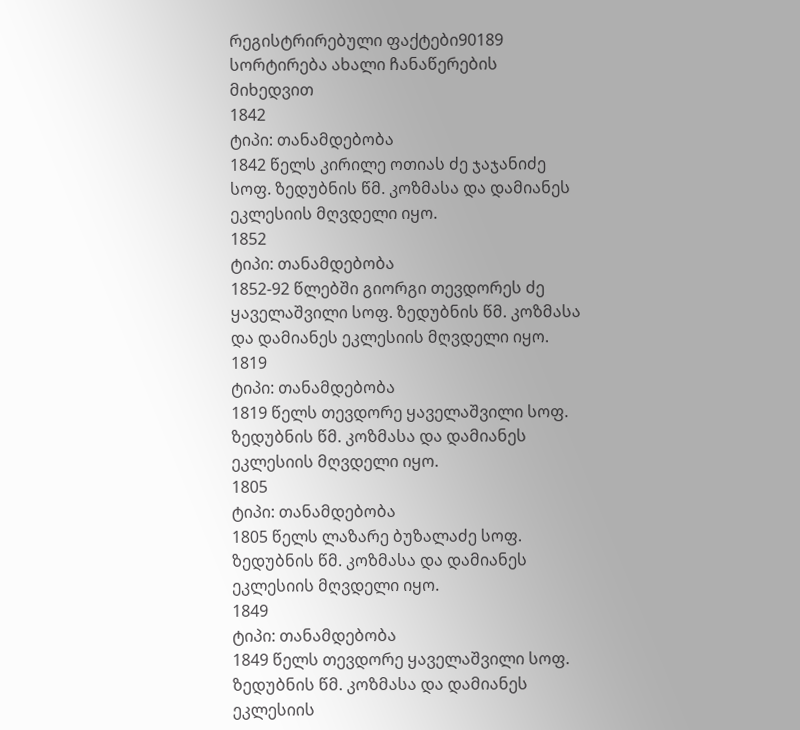რეგისტრირებული ფაქტები90189
სორტირება ახალი ჩანაწერების მიხედვით
1842
ტიპი: თანამდებობა
1842 წელს კირილე ოთიას ძე ჯაჯანიძე სოფ. ზედუბნის წმ. კოზმასა და დამიანეს ეკლესიის მღვდელი იყო.
1852
ტიპი: თანამდებობა
1852-92 წლებში გიორგი თევდორეს ძე ყაველაშვილი სოფ. ზედუბნის წმ. კოზმასა და დამიანეს ეკლესიის მღვდელი იყო.
1819
ტიპი: თანამდებობა
1819 წელს თევდორე ყაველაშვილი სოფ. ზედუბნის წმ. კოზმასა და დამიანეს ეკლესიის მღვდელი იყო.
1805
ტიპი: თანამდებობა
1805 წელს ლაზარე ბუზალაძე სოფ. ზედუბნის წმ. კოზმასა და დამიანეს ეკლესიის მღვდელი იყო.
1849
ტიპი: თანამდებობა
1849 წელს თევდორე ყაველაშვილი სოფ. ზედუბნის წმ. კოზმასა და დამიანეს ეკლესიის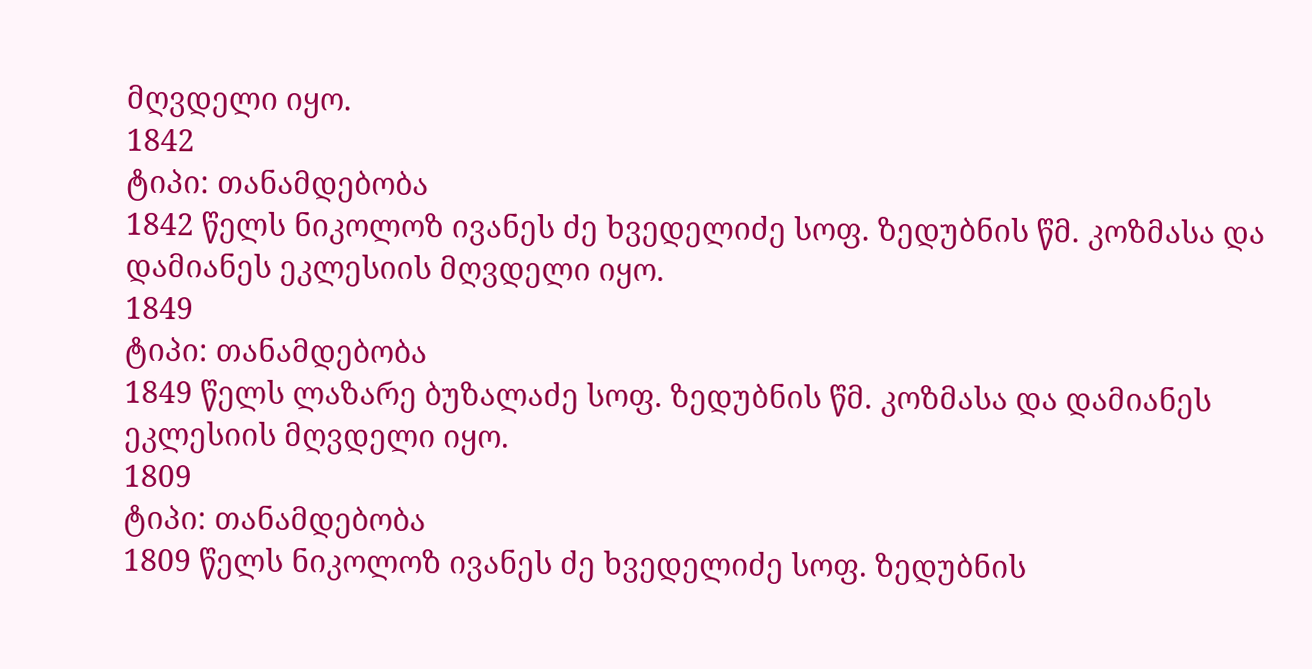მღვდელი იყო.
1842
ტიპი: თანამდებობა
1842 წელს ნიკოლოზ ივანეს ძე ხვედელიძე სოფ. ზედუბნის წმ. კოზმასა და დამიანეს ეკლესიის მღვდელი იყო.
1849
ტიპი: თანამდებობა
1849 წელს ლაზარე ბუზალაძე სოფ. ზედუბნის წმ. კოზმასა და დამიანეს ეკლესიის მღვდელი იყო.
1809
ტიპი: თანამდებობა
1809 წელს ნიკოლოზ ივანეს ძე ხვედელიძე სოფ. ზედუბნის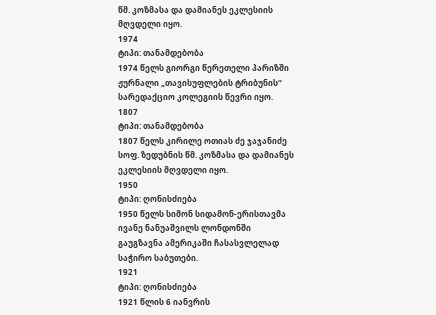წმ. კოზმასა და დამიანეს ეკლესიის მღვდელი იყო.
1974
ტიპი: თანამდებობა
1974 წელს გიორგი წერეთელი პარიზში ჟურნალი „თავისუფლების ტრიბუნის“ სარედაქციო კოლეგიის წევრი იყო.
1807
ტიპი: თანამდებობა
1807 წელს კირილე ოთიას ძე ჯაჯანიძე სოფ. ზედუბნის წმ. კოზმასა და დამიანეს ეკლესიის მღვდელი იყო.
1950
ტიპი: ღონისძიება
1950 წელს სიმონ სიდამონ-ერისთავმა ივანე ნანუაშვილს ლონდონში გაუგზავნა ამერიკაში ჩასასვლელად საჭირო საბუთები.
1921
ტიპი: ღონისძიება
1921 წლის 6 იანვრის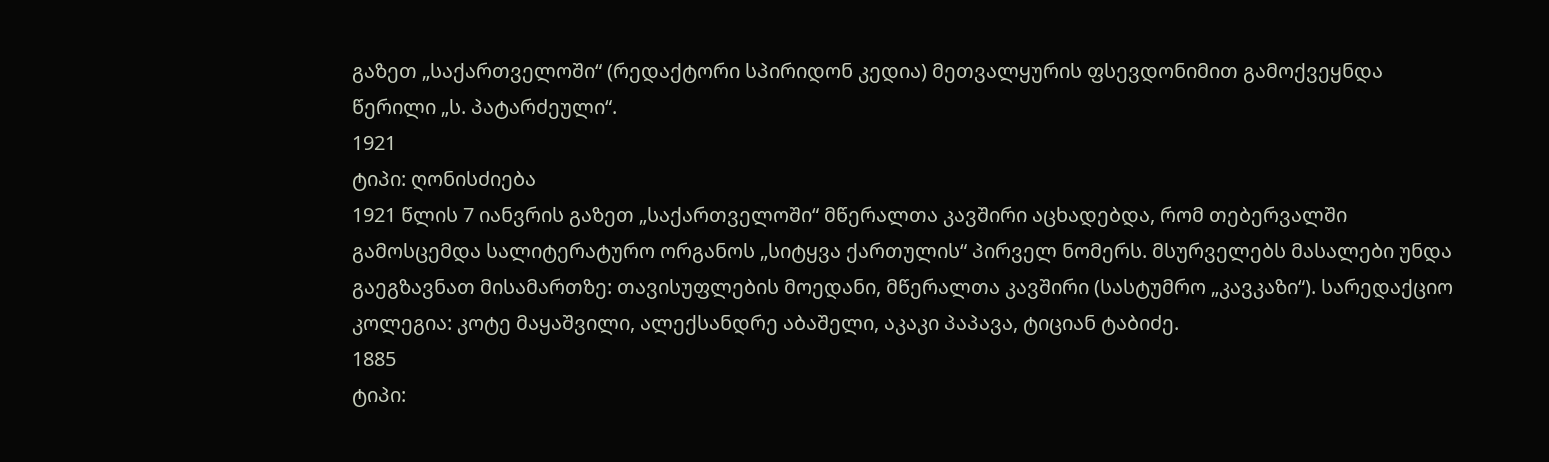გაზეთ „საქართველოში“ (რედაქტორი სპირიდონ კედია) მეთვალყურის ფსევდონიმით გამოქვეყნდა წერილი „ს. პატარძეული“.
1921
ტიპი: ღონისძიება
1921 წლის 7 იანვრის გაზეთ „საქართველოში“ მწერალთა კავშირი აცხადებდა, რომ თებერვალში გამოსცემდა სალიტერატურო ორგანოს „სიტყვა ქართულის“ პირველ ნომერს. მსურველებს მასალები უნდა გაეგზავნათ მისამართზე: თავისუფლების მოედანი, მწერალთა კავშირი (სასტუმრო „კავკაზი“). სარედაქციო კოლეგია: კოტე მაყაშვილი, ალექსანდრე აბაშელი, აკაკი პაპავა, ტიციან ტაბიძე.
1885
ტიპი: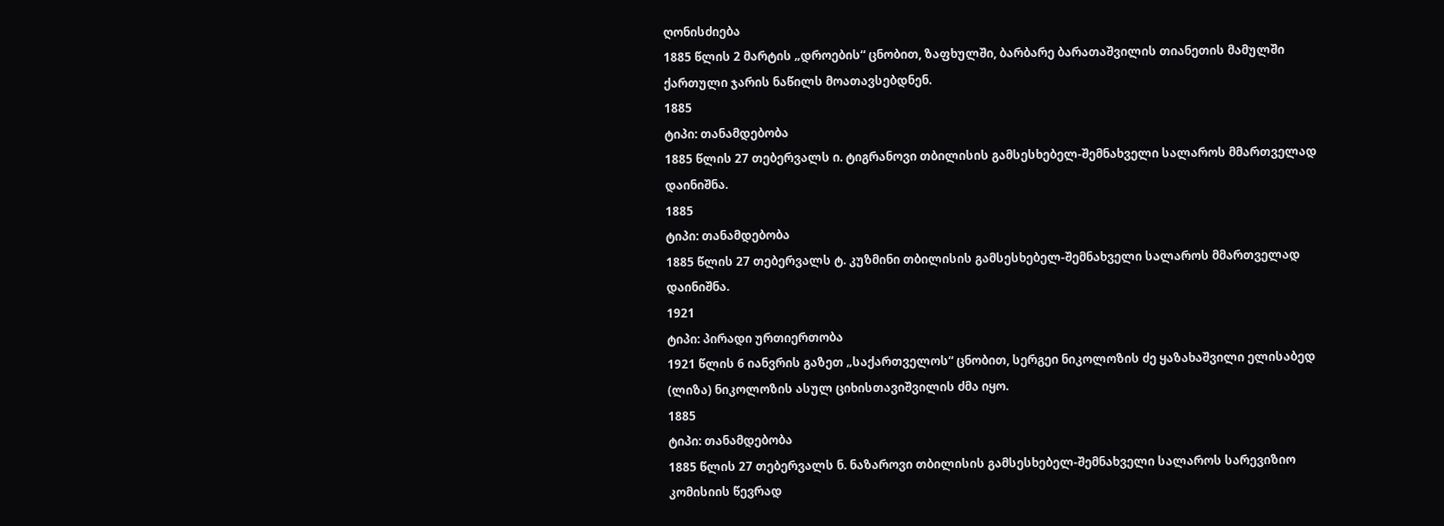ღონისძიება
1885 წლის 2 მარტის „დროების“ ცნობით, ზაფხულში, ბარბარე ბარათაშვილის თიანეთის მამულში ქართული ჯარის ნაწილს მოათავსებდნენ.
1885
ტიპი: თანამდებობა
1885 წლის 27 თებერვალს ი. ტიგრანოვი თბილისის გამსესხებელ-შემნახველი სალაროს მმართველად დაინიშნა.
1885
ტიპი: თანამდებობა
1885 წლის 27 თებერვალს ტ. კუზმინი თბილისის გამსესხებელ-შემნახველი სალაროს მმართველად დაინიშნა.
1921
ტიპი: პირადი ურთიერთობა
1921 წლის 6 იანვრის გაზეთ „საქართველოს“ ცნობით, სერგეი ნიკოლოზის ძე ყაზახაშვილი ელისაბედ (ლიზა) ნიკოლოზის ასულ ციხისთავიშვილის ძმა იყო.
1885
ტიპი: თანამდებობა
1885 წლის 27 თებერვალს ნ. ნაზაროვი თბილისის გამსესხებელ-შემნახველი სალაროს სარევიზიო კომისიის წევრად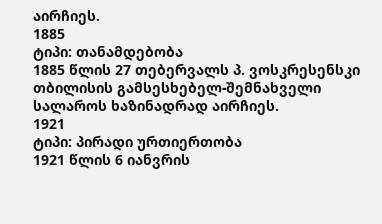აირჩიეს.
1885
ტიპი: თანამდებობა
1885 წლის 27 თებერვალს პ. ვოსკრესენსკი თბილისის გამსესხებელ-შემნახველი სალაროს ხაზინადრად აირჩიეს.
1921
ტიპი: პირადი ურთიერთობა
1921 წლის 6 იანვრის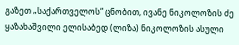გაზეთ „საქართველოს“ ცნობით, ივანე ნიკოლოზის ძე ყაზახაშვილი ელისაბედ (ლიზა) ნიკოლოზის ასული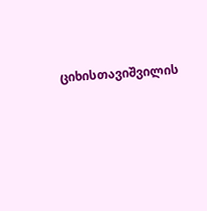ციხისთავიშვილის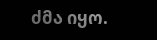ძმა იყო.